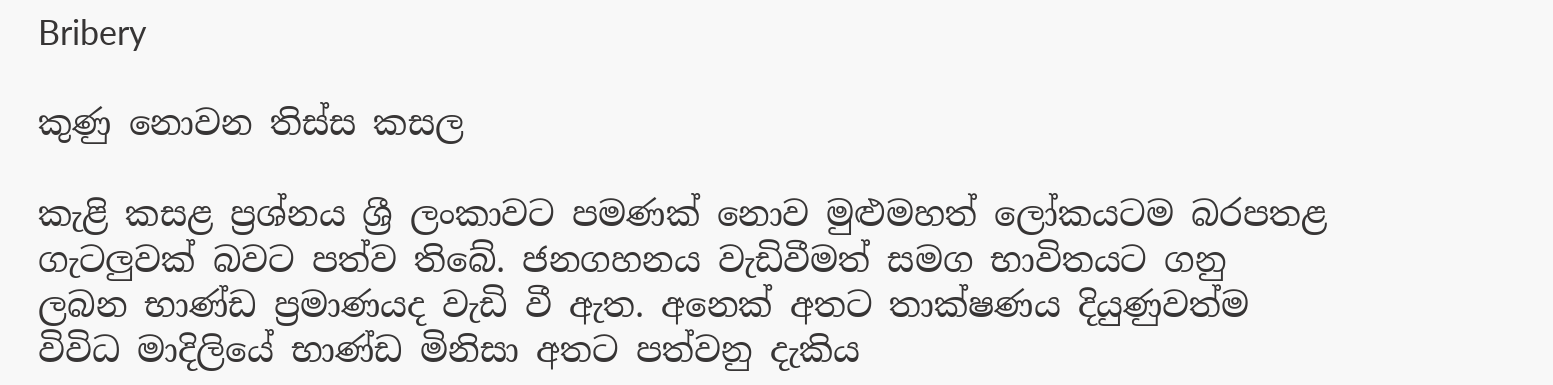Bribery

කුණු නොවන තිස්ස කසල

කැළි කසළ ප්‍රශ්නය ශ්‍රී ලංකාවට පමණක් නොව මුළුමහත් ලෝකයටම බරපතළ ගැටලුවක් බවට පත්ව තිබේ. ජනගහනය වැඩිවීමත් සමග භාවිතයට ගනු ලබන භාණ්ඩ ප්‍රමාණයද වැඩි වී ඇත. අනෙක් අතට තාක්ෂණය දියුණුවත්ම විවිධ මාදිලියේ භාණ්ඩ මිනිසා අතට පත්වනු දැකිය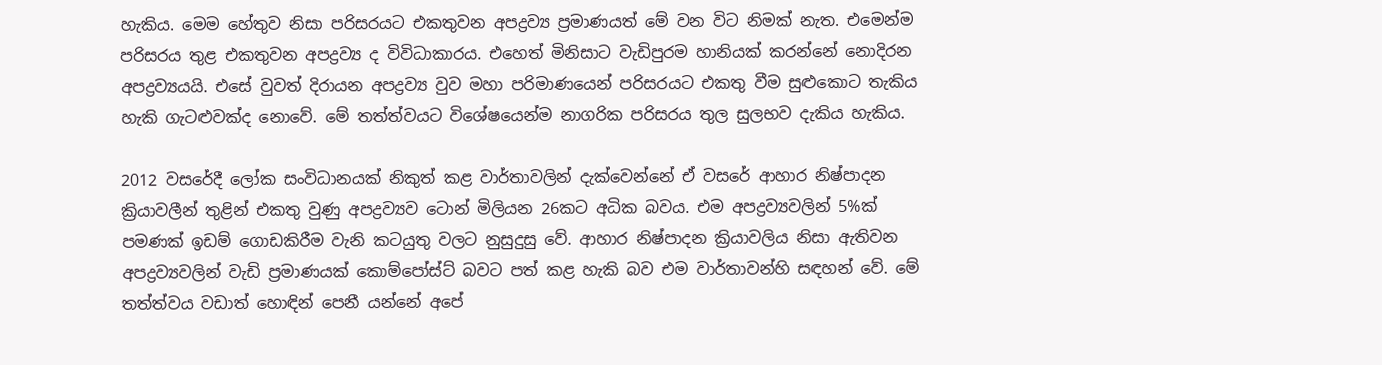හැකිය. මෙම හේතුව නිසා පරිසරයට එකතුවන අපද්‍රව්‍ය ප්‍රමාණයත් මේ වන විට නිමක් නැත. එමෙන්ම පරිසරය තුළ එකතුවන අපද්‍රව්‍ය ද විවිධාකාරය. එහෙත් මිනිසාට වැඩිපුරම හානියක් කරන්නේ නොදිරන අපද්‍රව්‍යයයි. එසේ වුවත් දිරායන අපද්‍රව්‍ය වුව මහා පරිමාණයෙන් පරිසරයට එකතු වීම සුළුකොට තැකිය හැකි ගැටළුවක්ද නොවේ. මේ තත්ත්වයට විශේෂයෙන්ම නාගරික පරිසරය තුල සුලභව දැකිය හැකිය.

2012 වසරේදී ලෝක සංවිධානයක් නිකුත් කළ වාර්තාවලින් දැක්වෙන්නේ ඒ වසරේ ආහාර නිෂ්පාදන ක්‍රියාවලීන් තුළින් එකතු වුණු අපද්‍රව්‍යව ටොන් මිලියන 26කට අධික බවය. එම අපද්‍රව්‍යවලින් 5%ක් පමණක් ඉඩම් ගොඩකිරීම වැනි කටයුතු වලට නුසුදුසු වේ. ආහාර නිෂ්පාදන ක්‍රියාවලිය නිසා ඇතිවන අපද්‍රව්‍යවලින් වැඩි ප්‍රමාණයක් කොම්පෝස්ට් බවට පත් කළ හැකි බව එම වාර්තාවන්හි සඳහන් වේ. මේ තත්ත්වය වඩාත් හොඳින් පෙනී යන්නේ අපේ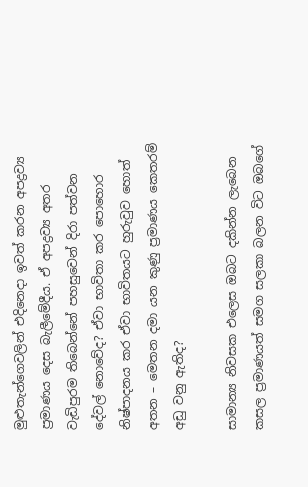මුළුතැන්ගෙවලින් එදිනෙදා ඉවත් කරන අපද්‍රව්‍ය ප්‍රමාණය දෙස බැලීමේදීය. ඒ අපද්‍රව්‍ය අතර වැඩිපුරම තිබෙන්නේ පහසුවෙන් දිරා පත්වන දේවල් නොවේද? ඒවා භාවිතා කර පොහොර නිෂ්පාදනය කර ඒවා භාවිතයට හුරුවුව හොත් අතන – මෙතන දමා යන කුණු ප්‍රමාණය කෙතරම් අඩු වනු ඇතිද?

සාමාන්‍ය නිවසක එලෙස ඔබට දකින්න ලැබෙන කසල ප්‍රමාණයත් සමග සලකා බලන විට ඔබගේ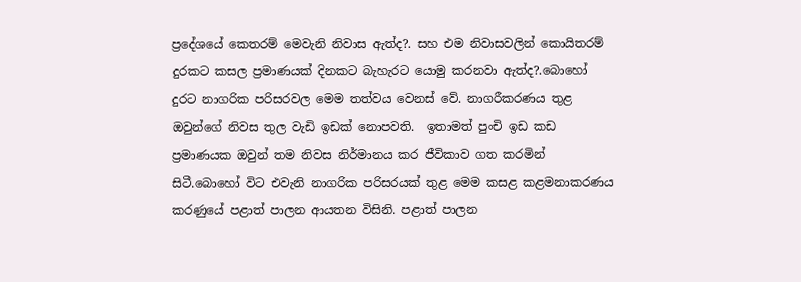ප්‍රදේශයේ කෙතරම් මෙවැනි නිවාස ඇත්ද?. සහ එම නිවාසවලින් කොයිතරම් දුරකට කසල ප්‍රමාණයක් දිනකට බැහැරට යොමු කරනවා ඇත්ද?.බොහෝ දුරට නාගරික පරිසරවල මෙම තත්වය වෙනස් වේ. නාගරීකරණය තුළ ඔවුන්ගේ නිවස තුල වැඩි ඉඩක් නොපවති.  ඉතාමත් පුංචි ඉඩ කඩ ප්‍රමාණයක ඔවුන් තම නිවස නිර්මානය කර ජීවිකාව ගත කරමින් සිටී.බොහෝ විට එවැනි නාගරික පරිසරයක් තුළ මෙම කසළ කළමනාකරණය කරණුයේ පළාත් පාලන ආයතන විසිනි. පළාත් පාලන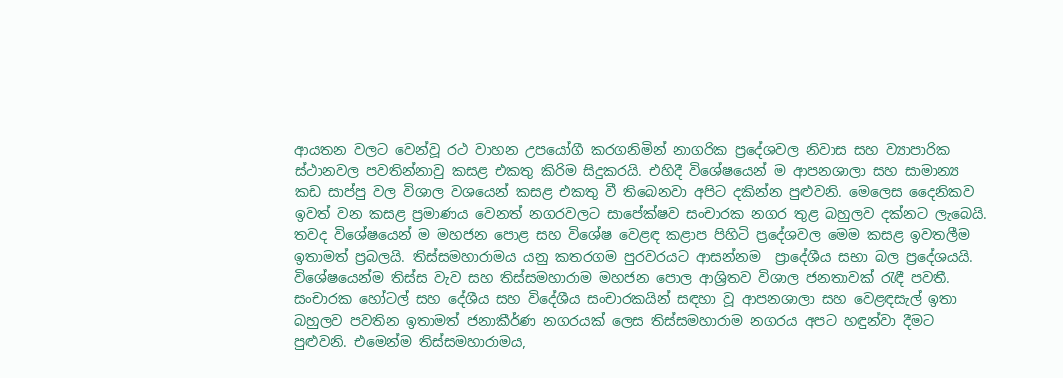ආයතන වලට වෙන්වූ රථ වාහන උපයෝගී කරගනිමින් නාගරික ප්‍රදේශවල නිවාස සහ ව්‍යාපාරික ස්ථානවල පවතින්නාවු කසළ එකතු කිරිම සිදුකරයි. එහිදී විශේෂයෙන් ම ආපනශාලා සහ සාමාන්‍ය කඩ සාප්පු වල විශාල වශයෙන් කසළ එකතු වී තිබෙනවා අපිට දකින්න පුළුවනි. මෙලෙස දෛනිකව ඉවත් වන කසළ ප්‍රමාණය වෙනත් නගරවලට සාපේක්ෂව සංචාරක නගර තුළ බහුලව දක්නට ලැබෙයි. තවද විශේෂයෙන් ම මහජන පොළ සහ විශේෂ වෙළඳ කළාප පිහිටි ප්‍රදේශවල මෙම කසළ ඉවතලීම ඉතාමත් ප්‍රබලයි. තිස්සමහාරාමය යනු කතරගම පුරවරයට ආසන්නම  ප්‍රාදේශීය සභා බල ප්‍රදේශයයි. විශේෂයෙන්ම තිස්ස වැව සහ තිස්සමහාරාම මහජන පොල ආශ්‍රිතව විශාල ජනතාවක් රැඳී පවතී. සංචාරක හෝටල් සහ දේශීය සහ විදේශීය සංචාරකයින් සඳහා වූ ආපනශාලා සහ වෙළඳසැල් ඉතා බහුලව පවතින ඉතාමත් ජනාකීර්ණ නගරයක් ලෙස තිස්සමහාරාම නගරය අපට හඳුන්වා දීමට පුළුවනි. එමෙන්ම තිස්සමහාරාමය,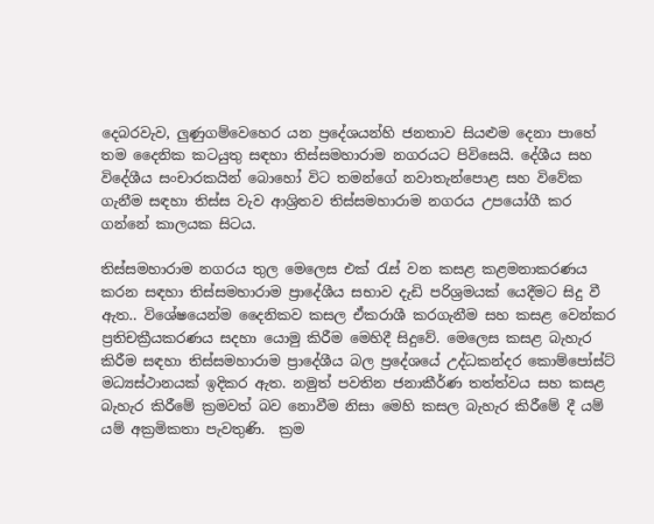දෙබරවැව, ලුණුගම්වෙහෙර යන ප්‍රදේශයන්හි ජනතාව සියළුම දෙනා පාහේ තම දෛනික කටයුතු සඳහා තිස්සමහාරාම නගරයට පිවිසෙයි. දේශීය සහ විදේශීය සංචාරකයින් බොහෝ විට තමන්ගේ නවාතැන්පොළ සහ විවේක ගැනීම සඳහා තිස්ස වැව ආශ්‍රිතව තිස්සමහාරාම නගරය උපයෝගී කර ගන්නේ කාලයක සිටය.

තිස්සමහාරාම නගරය තුල මෙලෙස එක් රැස් වන කසළ කළමනාකරණය කරන සඳහා තිස්සමහාරාම ප්‍රාදේශීය සභාව දැඩි පරිශ්‍රමයක් යෙදීමට සිදු වී ඇත.. විශේෂයෙන්ම දෛනිකව කසල ඒකරාශී කරගැනීම සහ කසළ වෙන්කර ප්‍රතිචක්‍රීයකරණය සදහා යොමු කිරීම මෙහිදී සිදුවේ. මෙලෙස කසළ බැහැර කිරීම සඳහා තිස්සමහාරාම ප්‍රාදේශීය බල ප්‍රදේශයේ උද්ධකන්දර කොම්පෝස්ට් මධ්‍යස්ථානයක් ඉදිකර ඇත. නමුත් පවතින ජනාකීර්ණ තත්ත්වය සහ කසළ බැහැර කිරීමේ ක්‍රමවත් බව නොවීම නිසා මෙහි කසල බැහැර කිරීමේ දී යම් යම් අක්‍රමිකතා පැවතුණි.  ක්‍රම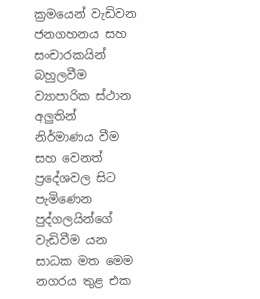ක්‍රමයෙන් වැඩිවන ජනගහනය සහ සංචාරකයින් බහුලවීම ව්‍යාපාරික ස්ථාන අලුතින් නිර්මාණය වීම සහ වෙනත් ප්‍රදේශවල සිට පැමිණෙන පුද්ගලයින්ගේ වැඩිවීම යන සාධක මත මෙම නගරය තුළ එක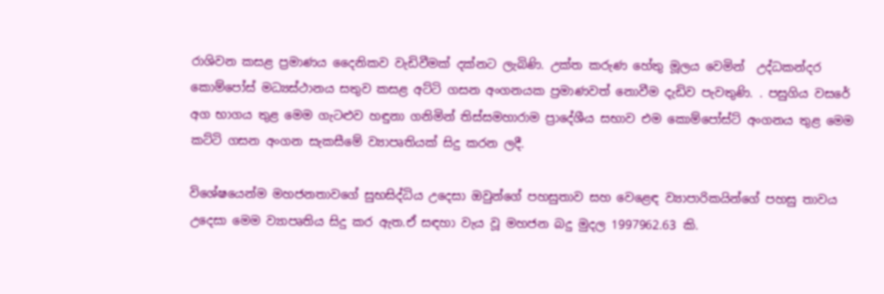රාශිවන කසළ ප්‍රමාණය දෛනිකව වැඩිවීමක් දක්නට ලැබිණි. උක්ත කරුණ හේතු මූලය වෙමින්  උද්ධකන්දර කොම්පෝස් මධ්‍යස්ථානය සතුව කසළ අට්ටි ගසන අංගනයක ප්‍රමාණවත් නොවීම දැඩිව පැවතුණි. . පසුගිය වසරේ අග භාගය තුළ මෙම ගැටළුව හඳුනා ගනිමින් තිස්සමහාරාම ප්‍රාදේශීය සභාව එම කොම්පෝස්ට් අංගනය තුළ මෙම කට්ටි ගසන අංගන සැකසීමේ ව්‍යාපෘතියක් සිදු කරන ලදී.

විශේෂයෙන්ම මහජනතාවගේ සුභසිද්ධිය උදෙසා ඔවුන්ගේ පහසුතාව සහ වෙළෙඳ ව්‍යාපාරිකයින්ගේ පහසු තාවය උදෙසා මෙම ව්‍යාපෘතිය සිදු කර ඇත.ඒ සඳහා වැය වූ මහජන බදු මුදල 1997962.63 කි.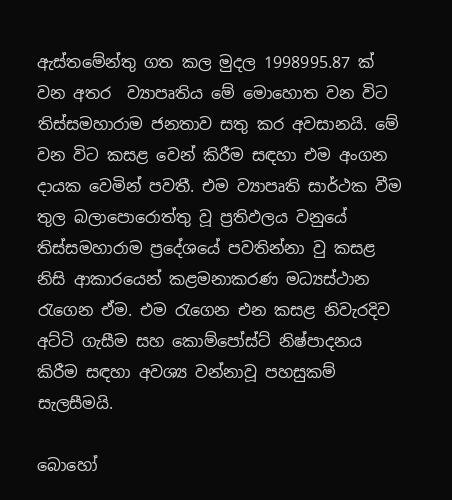ඇස්තමේන්තු ගත කල මුදල 1998995.87 ක් වන අතර  ව්‍යාපෘතිය මේ මොහොත වන විට  තිස්සමහාරාම ජනතාව සතු කර අවසානයි. මේ වන විට කසළ වෙන් කිරීම සඳහා එම අංගන දායක වෙමින් පවතී. එම ව්‍යාපෘති සාර්ථක වීම තුල බලාපොරොත්තු වූ ප්‍රතිඵලය වනුයේ තිස්සමහාරාම ප්‍රදේශයේ පවතින්නා වු කසළ නිසි ආකාරයෙන් කළමනාකරණ මධ්‍යස්ථාන රැගෙන ඒම. එම රැගෙන එන කසළ නිවැරදිව අට්ටි ගැසීම සහ කොම්පෝස්ට් නිෂ්පාදනය කිරීම සඳහා අවශ්‍ය වන්නාවූ පහසුකම් සැලසීමයි.

බොහෝ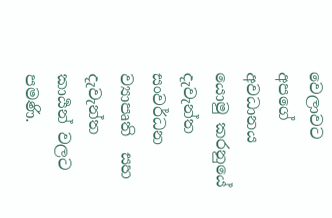වෙලාවට අපගේ අවධානය යොමු කරනුයේ දැවැන්ත සංවර්ධන ව්‍යාපෘති  සහ දැවැන්ත කාර්‍යන් වලට පමණි.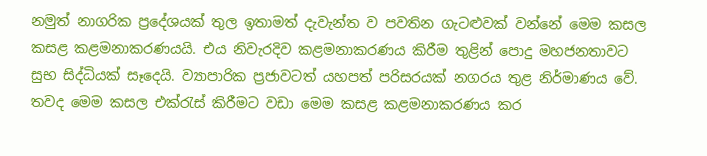නමුත් නාගරික ප්‍රදේශයක් තුල ඉතාමත් දැවැන්ත ව පවතින ගැටළුවක් වන්නේ මෙම කසල කසළ කළමනාකරණයයි. එය නිවැරදිව කළමනාකරණය කිරීම තුළින් පොදු මහජනතාවට සුභ සිද්ධියක් සෑදෙයි. ව්‍යාපාරික ප්‍රජාවටත් යහපත් පරිසරයක් නගරය තුළ නිර්මාණය වේ. තවද මෙම කසල එක්රැස් කිරීමට වඩා මෙම කසළ කළමනාකරණය කර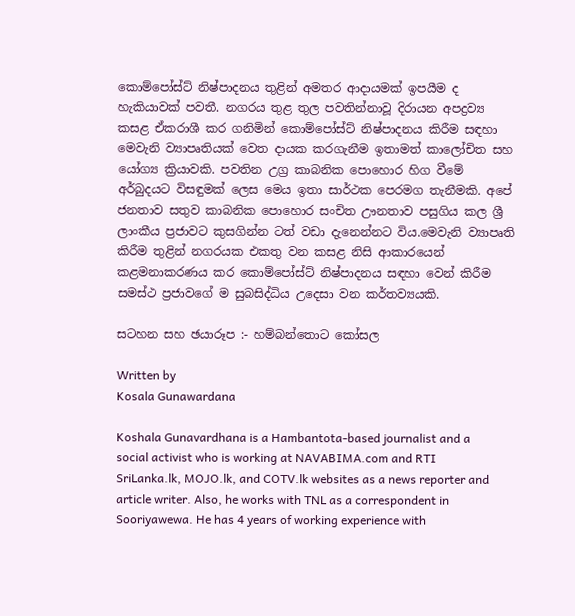කොම්පෝස්ට් නිෂ්පාදනය තුළින් අමතර ආදායමක් ඉපයීම ද හැකියාවක් පවතී. නගරය තුළ තුල පවතින්නාවූ දිරායන අපද්‍රව්‍ය කසළ ඒකරාශී කර ගනිමින් කොම්පෝස්ට් නිෂ්පාදනය කිරීම සඳහා මෙවැනි ව්‍යාපෘතියක් වෙත දායක කරගැනීම ඉතාමත් කාලෝචිත සහ යෝග්‍ය ක්‍රියාවකි. පවතින උග්‍ර කාබනික පොහොර හිග වීමේ අර්බුදයට විසඳුමක් ලෙස මෙය ඉතා සාර්ථක පෙරමග තැනීමකි. අපේ ජනතාව සතුව කාබනික පොහොර සංචිත ඌනතාව පසුගිය කල ශ්‍රී ලාංකීය ප්‍රජාවට කුසගින්න ටත් වඩා දැනෙන්නට විය.මෙවැනි ව්‍යාපෘති කිරීම තුළින් නගරයක එකතු වන කසළ නිසි ආකාරයෙන් කළමනාකරණය කර කොම්පෝස්ට් නිෂ්පාදනය සඳහා වෙන් කිරීම සමස්ථ ප්‍රජාවගේ ම සුබසිද්ධිය උදෙසා වන කර්තව්‍යයකි.

සටහන සහ ඡයාරූප :- හම්බන්තොට කෝසල

Written by
Kosala Gunawardana

Koshala Gunavardhana is a Hambantota-based journalist and a social activist who is working at NAVABIMA.com and RTI SriLanka.lk, MOJO.lk, and COTV.lk websites as a news reporter and article writer. Also, he works with TNL as a correspondent in Sooriyawewa. He has 4 years of working experience with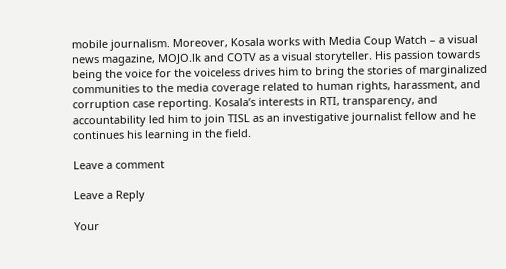mobile journalism. Moreover, Kosala works with Media Coup Watch – a visual news magazine, MOJO.lk and COTV as a visual storyteller. His passion towards being the voice for the voiceless drives him to bring the stories of marginalized communities to the media coverage related to human rights, harassment, and corruption case reporting. Kosala’s interests in RTI, transparency, and accountability led him to join TISL as an investigative journalist fellow and he continues his learning in the field.

Leave a comment

Leave a Reply

Your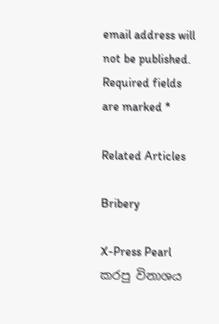email address will not be published. Required fields are marked *

Related Articles

Bribery

X-Press Pearl කරපු විනාශය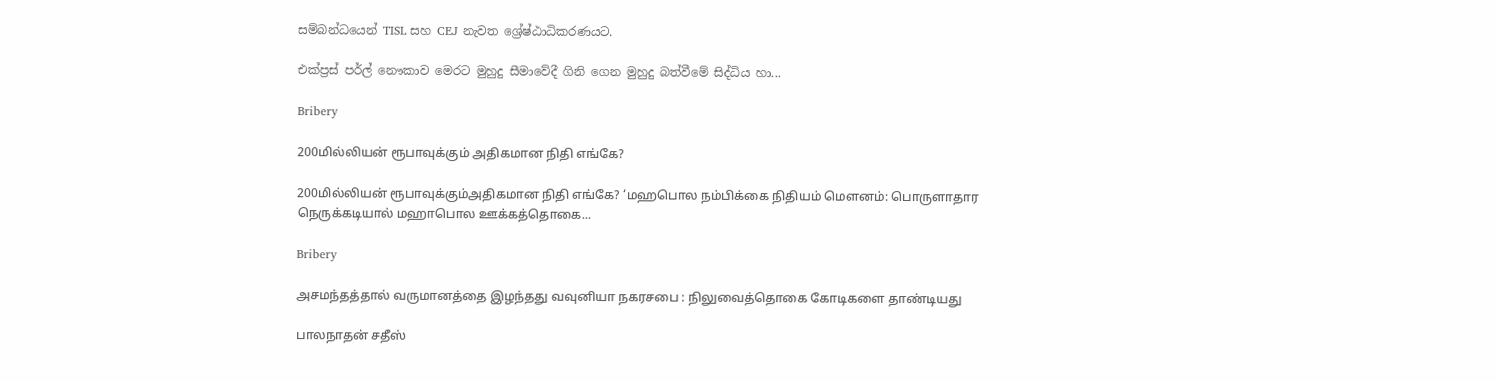සම්බන්ධයෙන් TISL සහ CEJ නැවත ශ්‍රේෂ්ඨාධිකරණයට.

එක්ප්‍රස් පර්ල් නෞකාව මෙරට මුහුදු සීමාවේදී ගිනි ගෙන මුහුදු බත්වීමේ සිද්ධිය හා...

Bribery

200மில்லியன் ரூபாவுக்கும் அதிகமான நிதி எங்கே?

200மில்லியன் ரூபாவுக்கும்அதிகமான நிதி எங்கே? ‘மஹபொல நம்பிக்கை நிதியம் மௌனம்: பொருளாதார நெருக்கடியால் மஹாபொல ஊக்கத்தொகை...

Bribery

அசமந்தத்தால் வருமானத்தை இழந்தது வவுனியா நகரசபை : நிலுவைத்தொகை கோடிகளை தாண்டியது

பாலநாதன் சதீஸ்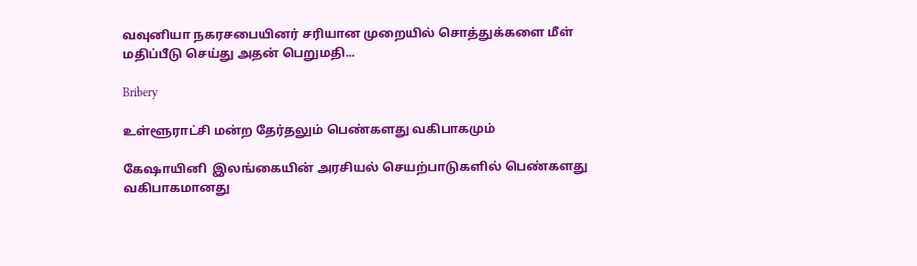வவுனியா நகரசபையினர் சரியான முறையில் சொத்துக்களை மீள் மதிப்பீடு செய்து அதன் பெறுமதி...

Bribery

உள்ளூராட்சி மன்ற தேர்தலும் பெண்களது வகிபாகமும்

கேஷாயினி  இலங்கையின் அரசியல் செயற்பாடுகளில் பெண்களது வகிபாகமானது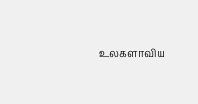உலகளாவிய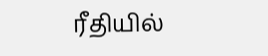ரீதியில்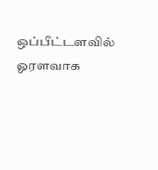ஒப்பீட்டளவில் ஓரளவாக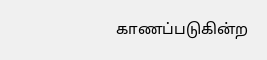காணப்படுகின்ற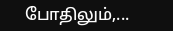போதிலும்,...